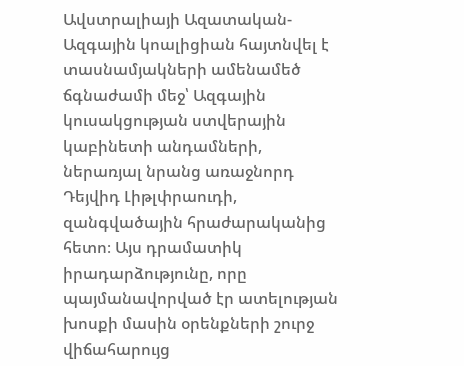Ավստրալիայի Ազատական-Ազգային կոալիցիան հայտնվել է տասնամյակների ամենամեծ ճգնաժամի մեջ՝ Ազգային կուսակցության ստվերային կաբինետի անդամների, ներառյալ նրանց առաջնորդ Դեյվիդ Լիթլփրաուդի, զանգվածային հրաժարականից հետո։ Այս դրամատիկ իրադարձությունը, որը պայմանավորված էր ատելության խոսքի մասին օրենքների շուրջ վիճահարույց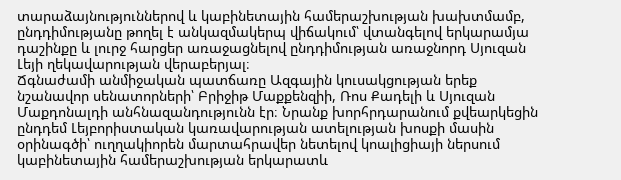տարաձայնություններով և կաբինետային համերաշխության խախտմամբ, ընդդիմությանը թողել է անկազմակերպ վիճակում՝ վտանգելով երկարամյա դաշինքը և լուրջ հարցեր առաջացնելով ընդդիմության առաջնորդ Սյուզան Լեյի ղեկավարության վերաբերյալ։
Ճգնաժամի անմիջական պատճառը Ազգային կուսակցության երեք նշանավոր սենատորների՝ Բրիջիթ Մաքքենզիի, Ռոս Քադելի և Սյուզան Մաքդոնալդի անհնազանդությունն էր։ Նրանք խորհրդարանում քվեարկեցին ընդդեմ Լեյբորիստական կառավարության ատելության խոսքի մասին օրինագծի՝ ուղղակիորեն մարտահրավեր նետելով կոալիցիայի ներսում կաբինետային համերաշխության երկարատև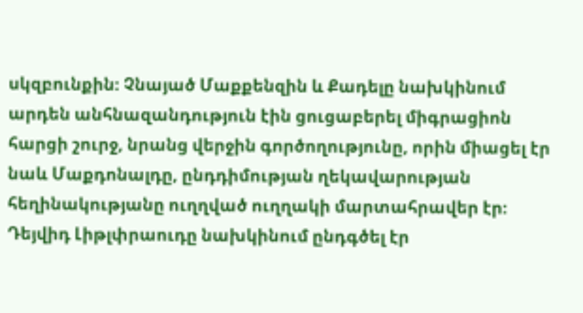սկզբունքին։ Չնայած Մաքքենզին և Քադելը նախկինում արդեն անհնազանդություն էին ցուցաբերել միգրացիոն հարցի շուրջ, նրանց վերջին գործողությունը, որին միացել էր նաև Մաքդոնալդը, ընդդիմության ղեկավարության հեղինակությանը ուղղված ուղղակի մարտահրավեր էր։ Դեյվիդ Լիթլփրաուդը նախկինում ընդգծել էր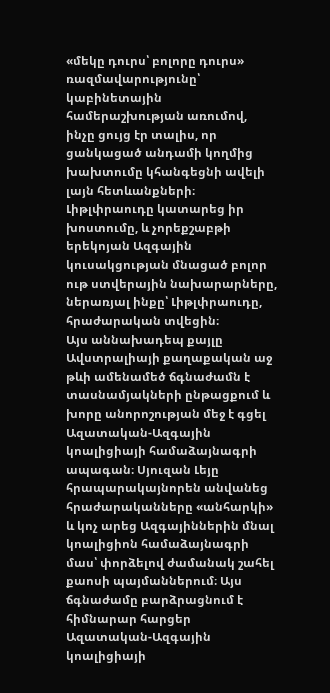«մեկը դուրս՝ բոլորը դուրս» ռազմավարությունը՝ կաբինետային համերաշխության առումով, ինչը ցույց էր տալիս, որ ցանկացած անդամի կողմից խախտումը կհանգեցնի ավելի լայն հետևանքների։ Լիթլփրաուդը կատարեց իր խոստումը, և չորեքշաբթի երեկոյան Ազգային կուսակցության մնացած բոլոր ութ ստվերային նախարարները, ներառյալ ինքը՝ Լիթլփրաուդը, հրաժարական տվեցին։
Այս աննախադեպ քայլը Ավստրալիայի քաղաքական աջ թևի ամենամեծ ճգնաժամն է տասնամյակների ընթացքում և խորը անորոշության մեջ է գցել Ազատական-Ազգային կոալիցիայի համաձայնագրի ապագան։ Սյուզան Լեյը հրապարակայնորեն անվանեց հրաժարականները «անհարկի» և կոչ արեց Ազգայիններին մնալ կոալիցիոն համաձայնագրի մաս՝ փորձելով ժամանակ շահել քաոսի պայմաններում։ Այս ճգնաժամը բարձրացնում է հիմնարար հարցեր Ազատական-Ազգային կոալիցիայի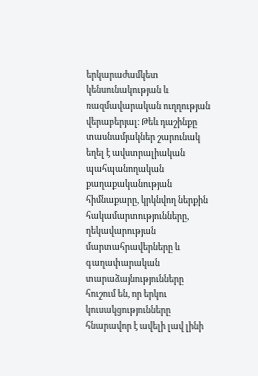երկարաժամկետ կենսունակության և ռազմավարական ուղղության վերաբերյալ։ Թեև դաշինքը տասնամյակներ շարունակ եղել է ավստրալիական պահպանողական քաղաքականության հիմնաքարը, կրկնվող ներքին հակամարտությունները, ղեկավարության մարտահրավերները և գաղափարական տարաձայնությունները հուշում են, որ երկու կուսակցությունները հնարավոր է ավելի լավ լինի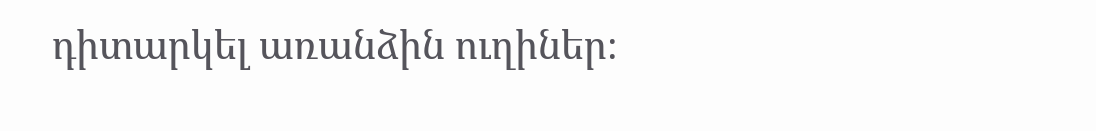դիտարկել առանձին ուղիներ։